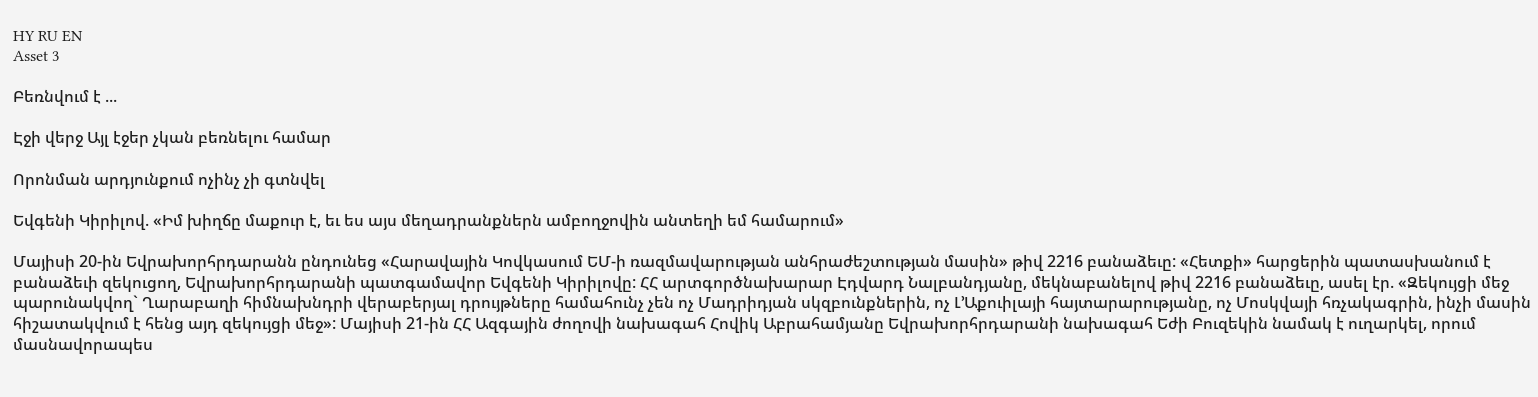HY RU EN
Asset 3

Բեռնվում է ...

Էջի վերջ Այլ էջեր չկան բեռնելու համար

Որոնման արդյունքում ոչինչ չի գտնվել

Եվգենի Կիրիլով. «Իմ խիղճը մաքուր է, եւ ես այս մեղադրանքներն ամբողջովին անտեղի եմ համարում»

Մայիսի 20-ին Եվրախորհրդարանն ընդունեց «Հարավային Կովկասում ԵՄ-ի ռազմավարության անհրաժեշտության մասին» թիվ 2216 բանաձեւը: «Հետքի» հարցերին պատասխանում է բանաձեւի զեկուցող, Եվրախորհրդարանի պատգամավոր Եվգենի Կիրիլովը: ՀՀ արտգործնախարար Էդվարդ Նալբանդյանը, մեկնաբանելով թիվ 2216 բանաձեւը, ասել էր. «Զեկույցի մեջ պարունակվող` Ղարաբաղի հիմնախնդրի վերաբերյալ դրույթները համահունչ չեն ոչ Մադրիդյան սկզբունքներին, ոչ Լ’Աքուիլայի հայտարարությանը, ոչ Մոսկվայի հռչակագրին, ինչի մասին հիշատակվում է հենց այդ զեկույցի մեջ»: Մայիսի 21-ին ՀՀ Ազգային ժողովի նախագահ Հովիկ Աբրահամյանը Եվրախորհրդարանի նախագահ Եժի Բուզեկին նամակ է ուղարկել, որում մասնավորապես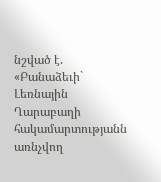նշված է. «Բանաձեւի` Լեռնային Ղարաբաղի հակամարտությանն առնչվող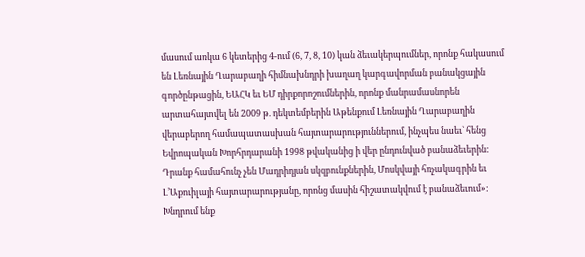մասում առկա 6 կետերից 4-ում (6, 7, 8, 10) կան ձեւակերպումներ, որոնք հակասում են Լեռնային Ղարաբաղի հիմնախնդրի խաղաղ կարգավորման բանակցային գործընթացին, ԵԱՀԿ եւ ԵՄ դիրքորոշումներին, որոնք մանրամասնորեն արտահայտվել են 2009 թ. դեկտեմբերին Աթենքում Լեռնային Ղարաբաղին վերաբերող համապատասխան հայտարարություններում, ինչպես նաեւ` հենց Եվրոպական Խորհրդարանի 1998 թվականից ի վեր ընդունված բանաձեւերին: Դրանք համահունչ չեն Մադրիդյան սկզբունքներին, Մոսկվայի հռչակագրին եւ Լ’Աքուիլայի հայտարարությանը, որոնց մասին հիշատակվում է բանաձեւում»: Խնդրում ենք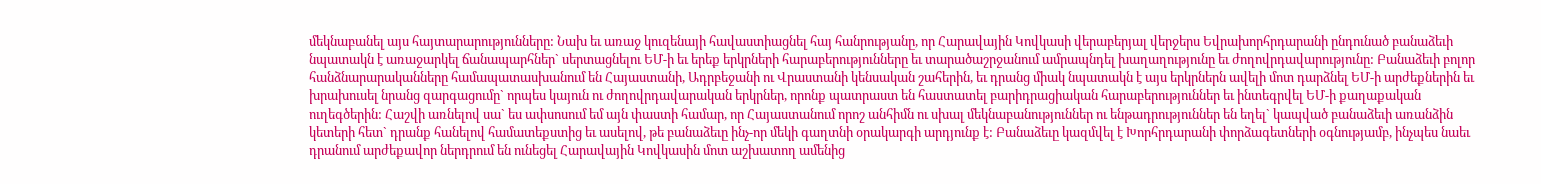մեկնաբանել այս հայտարարությունները: Նախ եւ առաջ կուզենայի հավաստիացնել հայ հանրությանը, որ Հարավային Կովկասի վերաբերյալ վերջերս Եվրախորհրդարանի ընդունած բանաձեւի նպատակն է առաջարկել ճանապարհներ` սերտացնելու ԵՄ-ի եւ երեք երկրների հարաբերությունները եւ տարածաշրջանում ամրապնդել խաղաղությունը եւ ժողովրդավարությունը: Բանաձեւի բոլոր հանձնարարականները համապատասխանում են Հայաստանի, Ադրբեջանի ու Վրաստանի կենսական շահերին, եւ դրանց միակ նպատակն է այս երկրներն ավելի մոտ դարձնել ԵՄ-ի արժեքներին եւ խրախուսել նրանց զարգացումը` որպես կայուն ու ժողովրդավարական երկրներ, որոնք պատրաստ են հաստատել բարիդրացիական հարաբերություններ եւ ինտեգրվել ԵՄ-ի քաղաքական ուղեգծերին: Հաշվի առնելով սա` ես ափսոսում եմ այն փաստի համար, որ Հայաստանում որոշ անհիմն ու սխալ մեկնաբանություններ ու ենթադրություններ են եղել` կապված բանաձեւի առանձին կետերի հետ` դրանք հանելով համատեքստից եւ ասելով, թե բանաձեւը ինչ-որ մեկի գաղտնի օրակարգի արդյունք է: Բանաձեւը կազմվել է Խորհրդարանի փորձագետների օգնությամբ, ինչպես նաեւ դրանում արժեքավոր ներդրում են ունեցել Հարավային Կովկասին մոտ աշխատող ամենից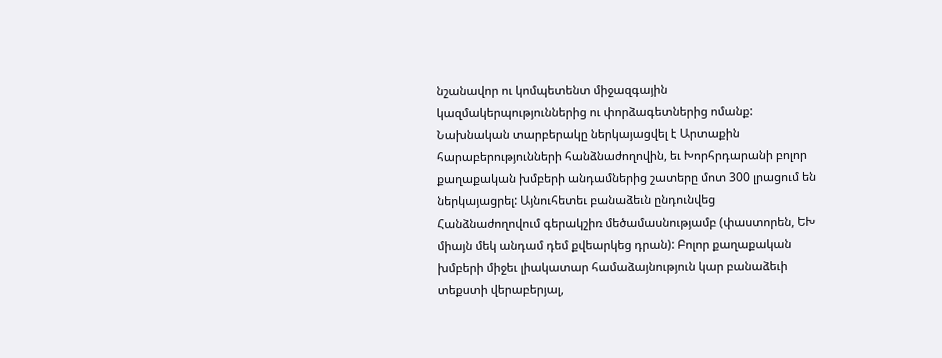նշանավոր ու կոմպետենտ միջազգային կազմակերպություններից ու փորձագետներից ոմանք: Նախնական տարբերակը ներկայացվել է Արտաքին հարաբերությունների հանձնաժողովին, եւ Խորհրդարանի բոլոր քաղաքական խմբերի անդամներից շատերը մոտ 300 լրացում են ներկայացրել: Այնուհետեւ բանաձեւն ընդունվեց Հանձնաժողովում գերակշիռ մեծամասնությամբ (փաստորեն, ԵԽ միայն մեկ անդամ դեմ քվեարկեց դրան): Բոլոր քաղաքական խմբերի միջեւ լիակատար համաձայնություն կար բանաձեւի տեքստի վերաբերյալ,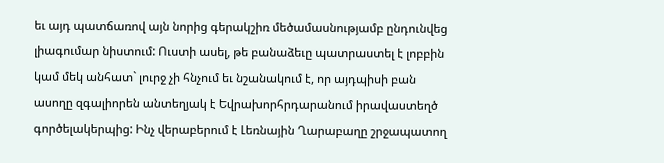եւ այդ պատճառով այն նորից գերակշիռ մեծամասնությամբ ընդունվեց լիագումար նիստում: Ուստի ասել, թե բանաձեւը պատրաստել է լոբբին կամ մեկ անհատ` լուրջ չի հնչում եւ նշանակում է, որ այդպիսի բան ասողը զգալիորեն անտեղյակ է Եվրախորհրդարանում իրավաստեղծ գործելակերպից: Ինչ վերաբերում է Լեռնային Ղարաբաղը շրջապատող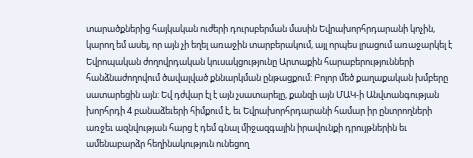տարածքներից հայկական ուժերի դուրսբերման մասին Եվրախորհրդարանի կոչին, կարող եմ ասել, որ այն չի եղել առաջին տարբերակում, այլ որպես լրացում առաջարկել է Եվրոպական ժողովրդական կուսակցությունը Արտաքին հարաբերությունների հանձնաժողովում ծավալված քննարկման ընթացքում: Բոլոր մեծ քաղաքական խմբերը սատարեցին այն: Եվ դժվար էլ է այն չսատարելը, քանզի այն ՄԱԿ-ի Անվտանգության խորհրդի 4 բանաձեւերի հիմքում է, եւ Եվրախորհրդարանի համար իր ընտրողների առջեւ ազնվության հարց է դեմ գնալ միջազգային իրավունքի դրույթներին եւ ամենաբարձր հեղինակություն ունեցող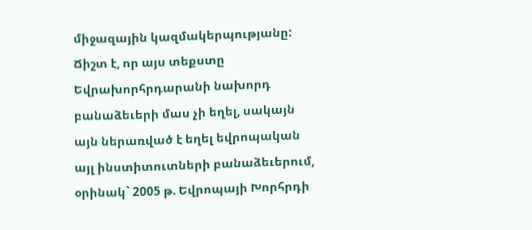միջազային կազմակերպությանը: Ճիշտ է, որ այս տեքստը Եվրախորհրդարանի նախորդ բանաձեւերի մաս չի եղել, սակայն այն ներառված է եղել եվրոպական այլ ինստիտուտների բանաձեւերում, օրինակ` 2005 թ. Եվրոպայի Խորհրդի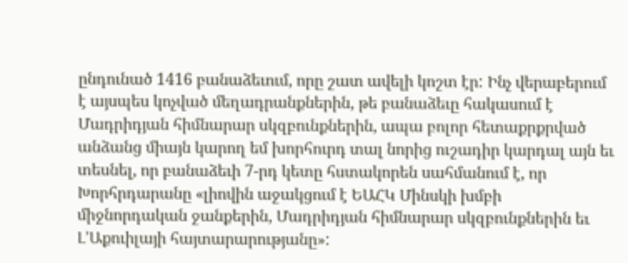ընդունած 1416 բանաձեւում, որը շատ ավելի կոշտ էր: Ինչ վերաբերում է այսպես կոչված մեղադրանքներին, թե բանաձեւը հակասում է Մադրիդյան հիմնարար սկզբունքներին, ապա բոլոր հետաքրքրված անձանց միայն կարող եմ խորհուրդ տալ նորից ուշադիր կարդալ այն եւ տեսնել, որ բանաձեւի 7-րդ կետը հստակորեն սահմանում է, որ Խորհրդարանը «լիովին աջակցում է ԵԱՀԿ Մինսկի խմբի միջնորդական ջանքերին, Մադրիդյան հիմնարար սկզբունքներին եւ Լ’Աքուիլայի հայտարարությանը»: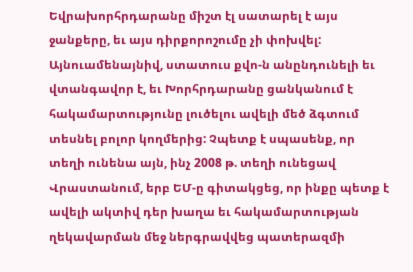Եվրախորհրդարանը միշտ էլ սատարել է այս ջանքերը, եւ այս դիրքորոշումը չի փոխվել: Այնուամենայնիվ, ստատուս քվո-ն անընդունելի եւ վտանգավոր է, եւ Խորհրդարանը ցանկանում է հակամարտությունը լուծելու ավելի մեծ ձգտում տեսնել բոլոր կողմերից: Չպետք է սպասենք, որ տեղի ունենա այն, ինչ 2008 թ. տեղի ունեցավ Վրաստանում, երբ ԵՄ-ը գիտակցեց, որ ինքը պետք է ավելի ակտիվ դեր խաղա եւ հակամարտության ղեկավարման մեջ ներգրավվեց պատերազմի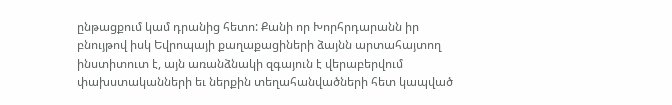ընթացքում կամ դրանից հետո: Քանի որ Խորհրդարանն իր բնույթով իսկ Եվրոպայի քաղաքացիների ձայնն արտահայտող ինստիտուտ է, այն առանձնակի զգայուն է վերաբերվում փախստականների եւ ներքին տեղահանվածների հետ կապված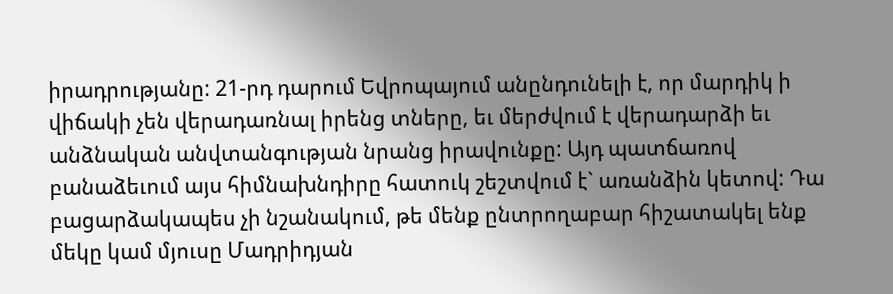իրադրությանը: 21-րդ դարում Եվրոպայում անընդունելի է, որ մարդիկ ի վիճակի չեն վերադառնալ իրենց տները, եւ մերժվում է վերադարձի եւ անձնական անվտանգության նրանց իրավունքը: Այդ պատճառով բանաձեւում այս հիմնախնդիրը հատուկ շեշտվում է` առանձին կետով: Դա բացարձակապես չի նշանակում, թե մենք ընտրողաբար հիշատակել ենք մեկը կամ մյուսը Մադրիդյան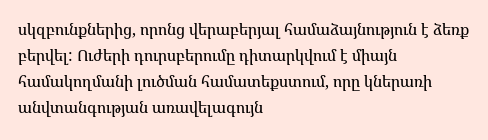սկզբունքներից, որոնց վերաբերյալ համաձայնություն է ձեռք բերվել: Ուժերի դուրսբերումը դիտարկվում է միայն համակողմանի լուծման համատեքստում, որը կներառի անվտանգության առավելագույն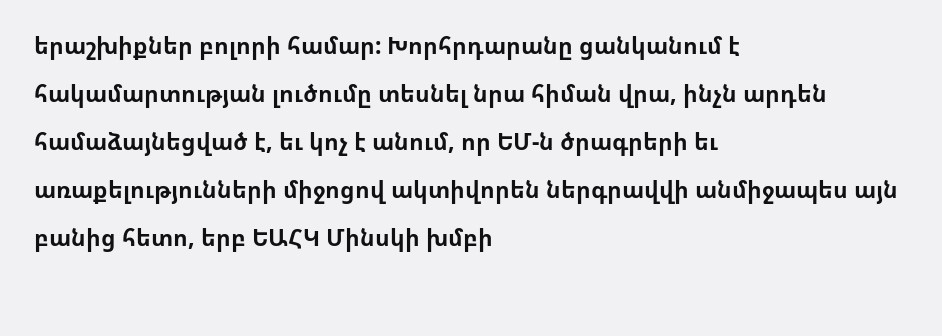երաշխիքներ բոլորի համար: Խորհրդարանը ցանկանում է հակամարտության լուծումը տեսնել նրա հիման վրա, ինչն արդեն համաձայնեցված է, եւ կոչ է անում, որ ԵՄ-ն ծրագրերի եւ առաքելությունների միջոցով ակտիվորեն ներգրավվի անմիջապես այն բանից հետո, երբ ԵԱՀԿ Մինսկի խմբի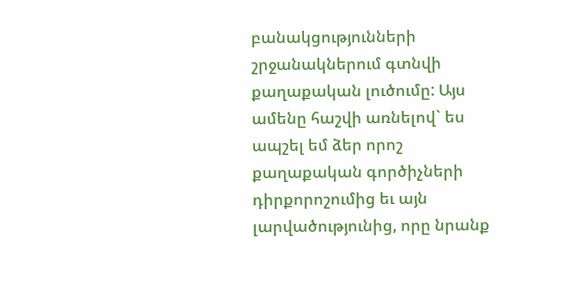բանակցությունների շրջանակներում գտնվի քաղաքական լուծումը: Այս ամենը հաշվի առնելով` ես ապշել եմ ձեր որոշ քաղաքական գործիչների դիրքորոշումից եւ այն լարվածությունից, որը նրանք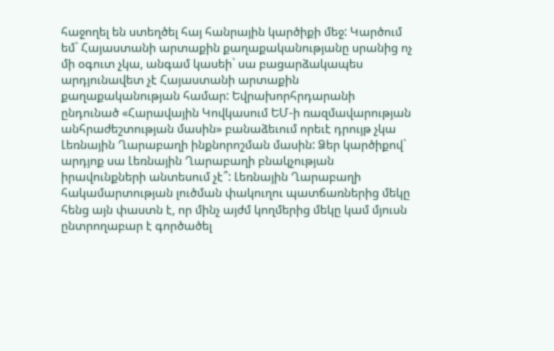հաջողել են ստեղծել հայ հանրային կարծիքի մեջ: Կարծում եմ` Հայաստանի արտաքին քաղաքականությանը սրանից ոչ մի օգուտ չկա, անգամ կասեի` սա բացարձակապես արդյունավետ չէ Հայաստանի արտաքին քաղաքականության համար: Եվրախորհրդարանի ընդունած «Հարավային Կովկասում ԵՄ-ի ռազմավարության անհրաժեշտության մասին» բանաձեւում որեւէ դրույթ չկա Լեռնային Ղարաբաղի ինքնորոշման մասին: Ձեր կարծիքով` արդյոք սա Լեռնային Ղարաբաղի բնակչության իրավունքների անտեսում չէ՞: Լեռնային Ղարաբաղի հակամարտության լուծման փակուղու պատճառներից մեկը հենց այն փաստն է, որ մինչ այժմ կողմերից մեկը կամ մյուսն ընտրողաբար է գործածել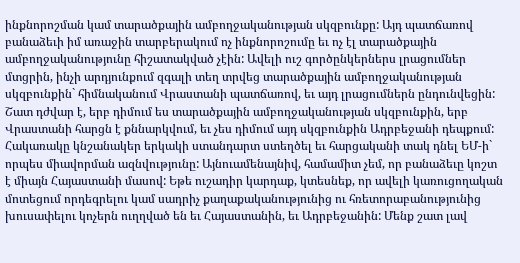ինքնորոշման կամ տարածքային ամբողջականության սկզբունքը: Այդ պատճառով բանաձեւի իմ առաջին տարբերակում ոչ ինքնորոշումը եւ ոչ էլ տարածքային ամբողջականությունը հիշատակված չէին: Ավելի ուշ գործընկերներս լրացումներ մտցրին, ինչի արդյունքում զգալի տեղ տրվեց տարածքային ամբողջականության սկզբունքին` հիմնականում Վրաստանի պատճառով, եւ այդ լրացումներն ընդունվեցին: Շատ դժվար է, երբ դիմում ես տարածքային ամբողջականության սկզբունքին, երբ Վրաստանի հարցն է քննարկվում, եւ չես դիմում այդ սկզբունքին Ադրբեջանի դեպքում: Հակառակը կնշանակեր երկակի ստանդարտ ստեղծել եւ հարցականի տակ դնել ԵՄ-ի` որպես միավորման ազնվությունը: Այնուամենայնիվ, համամիտ չեմ, որ բանաձեւը կոշտ է միայն Հայաստանի մասով: Եթե ուշադիր կարդաք, կտեսնեք, որ ավելի կառուցողական մոտեցում որդեգրելու կամ սադրիչ քաղաքականությունից ու հռետորաբանությունից խուսափելու կոչերն ուղղված են եւ Հայաստանին, եւ Ադրբեջանին: Մենք շատ լավ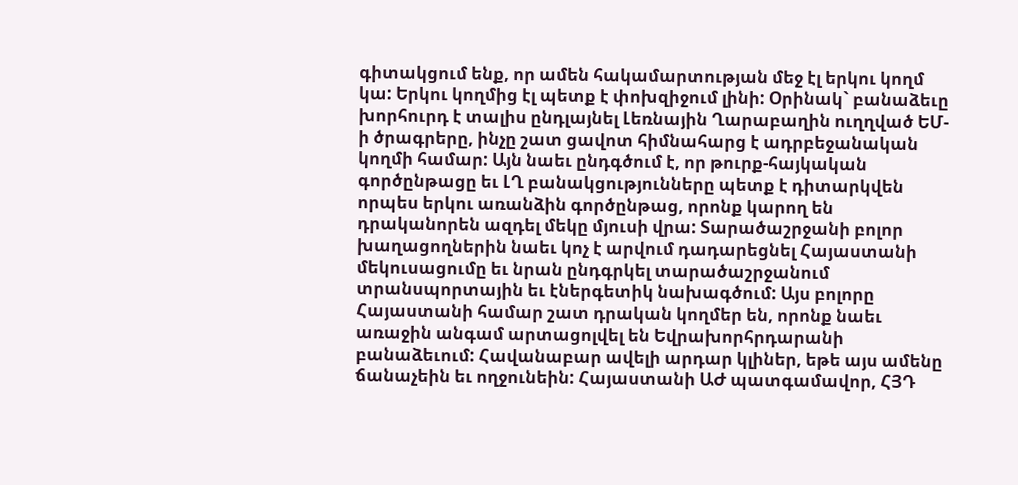գիտակցում ենք, որ ամեն հակամարտության մեջ էլ երկու կողմ կա: Երկու կողմից էլ պետք է փոխզիջում լինի: Օրինակ` բանաձեւը խորհուրդ է տալիս ընդլայնել Լեռնային Ղարաբաղին ուղղված ԵՄ-ի ծրագրերը, ինչը շատ ցավոտ հիմնահարց է ադրբեջանական կողմի համար: Այն նաեւ ընդգծում է, որ թուրք-հայկական գործընթացը եւ ԼՂ բանակցությունները պետք է դիտարկվեն որպես երկու առանձին գործընթաց, որոնք կարող են դրականորեն ազդել մեկը մյուսի վրա: Տարածաշրջանի բոլոր խաղացողներին նաեւ կոչ է արվում դադարեցնել Հայաստանի մեկուսացումը եւ նրան ընդգրկել տարածաշրջանում տրանսպորտային եւ էներգետիկ նախագծում: Այս բոլորը Հայաստանի համար շատ դրական կողմեր են, որոնք նաեւ առաջին անգամ արտացոլվել են Եվրախորհրդարանի բանաձեւում: Հավանաբար ավելի արդար կլիներ, եթե այս ամենը ճանաչեին եւ ողջունեին: Հայաստանի ԱԺ պատգամավոր, ՀՅԴ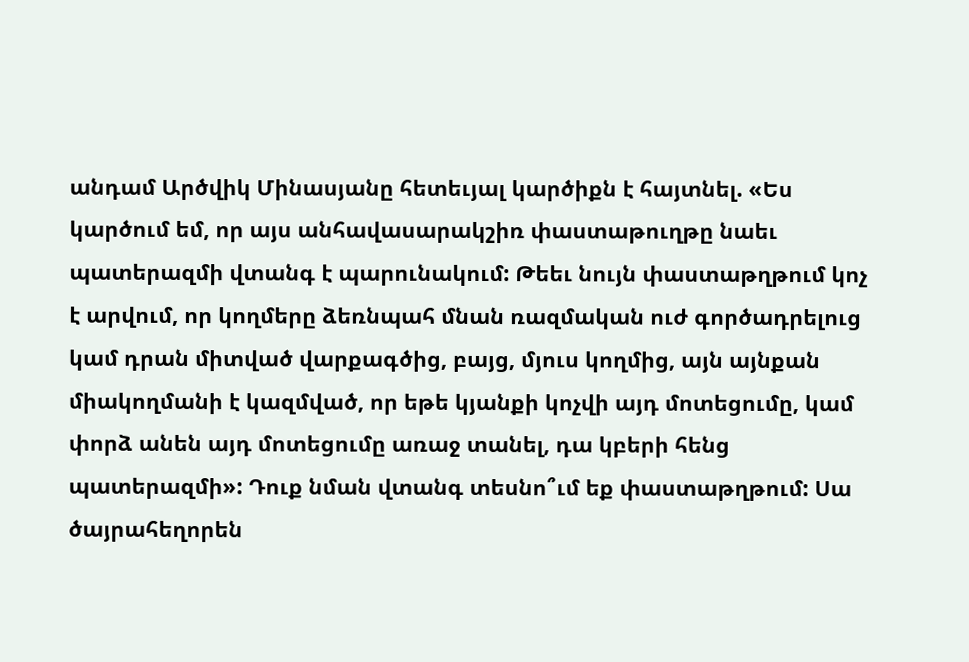անդամ Արծվիկ Մինասյանը հետեւյալ կարծիքն է հայտնել. «Ես կարծում եմ, որ այս անհավասարակշիռ փաստաթուղթը նաեւ պատերազմի վտանգ է պարունակում: Թեեւ նույն փաստաթղթում կոչ է արվում, որ կողմերը ձեռնպահ մնան ռազմական ուժ գործադրելուց կամ դրան միտված վարքագծից, բայց, մյուս կողմից, այն այնքան միակողմանի է կազմված, որ եթե կյանքի կոչվի այդ մոտեցումը, կամ փորձ անեն այդ մոտեցումը առաջ տանել, դա կբերի հենց պատերազմի»: Դուք նման վտանգ տեսնո՞ւմ եք փաստաթղթում: Սա ծայրահեղորեն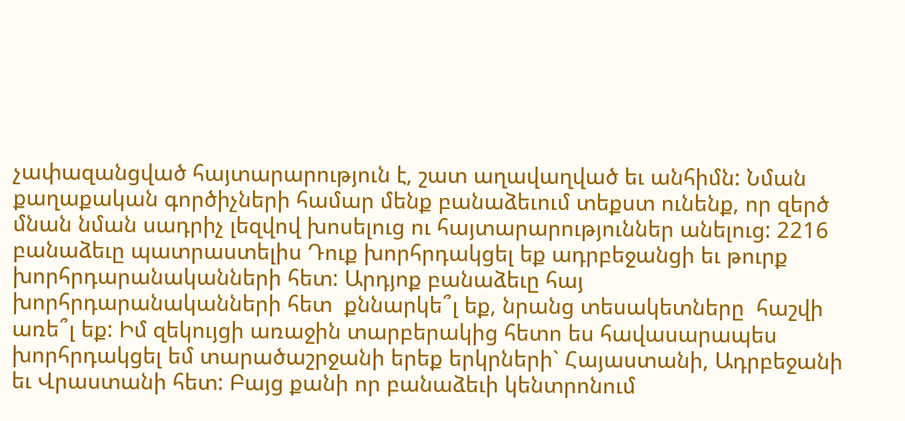չափազանցված հայտարարություն է, շատ աղավաղված եւ անհիմն: Նման քաղաքական գործիչների համար մենք բանաձեւում տեքստ ունենք, որ զերծ մնան նման սադրիչ լեզվով խոսելուց ու հայտարարություններ անելուց: 2216 բանաձեւը պատրաստելիս Դուք խորհրդակցել եք ադրբեջանցի եւ թուրք խորհրդարանականների հետ: Արդյոք բանաձեւը հայ խորհրդարանականների հետ  քննարկե՞լ եք, նրանց տեսակետները  հաշվի առե՞լ եք: Իմ զեկույցի առաջին տարբերակից հետո ես հավասարապես խորհրդակցել եմ տարածաշրջանի երեք երկրների` Հայաստանի, Ադրբեջանի եւ Վրաստանի հետ: Բայց քանի որ բանաձեւի կենտրոնում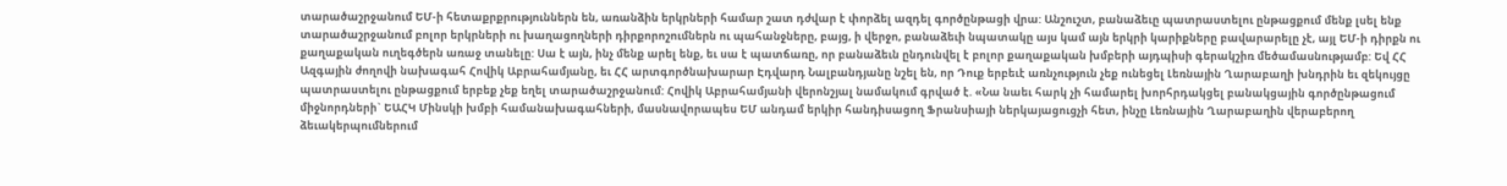տարածաշրջանում ԵՄ-ի հետաքրքրություններն են, առանձին երկրների համար շատ դժվար է փորձել ազդել գործընթացի վրա: Անշուշտ, բանաձեւը պատրաստելու ընթացքում մենք լսել ենք տարածաշրջանում բոլոր երկրների ու խաղացողների դիրքորոշումներն ու պահանջները, բայց, ի վերջո, բանաձեւի նպատակը այս կամ այն երկրի կարիքները բավարարելը չէ, այլ ԵՄ-ի դիրքն ու քաղաքական ուղեգծերն առաջ տանելը: Սա է այն, ինչ մենք արել ենք, եւ սա է պատճառը, որ բանաձեւն ընդունվել է բոլոր քաղաքական խմբերի այդպիսի գերակշիռ մեծամասնությամբ: Եվ ՀՀ Ազգային ժողովի նախագահ Հովիկ Աբրահամյանը, եւ ՀՀ արտգործնախարար Էդվարդ Նալբանդյանը նշել են, որ Դուք երբեւէ առնչություն չեք ունեցել Լեռնային Ղարաբաղի խնդրին եւ զեկույցը պատրաստելու ընթացքում երբեք չեք եղել տարածաշրջանում: Հովիկ Աբրահամյանի վերոնշյալ նամակում գրված է. «Նա նաեւ հարկ չի համարել խորհրդակցել բանակցային գործընթացում միջնորդների` ԵԱՀԿ Մինսկի խմբի համանախագահների, մասնավորապես ԵՄ անդամ երկիր հանդիսացող Ֆրանսիայի ներկայացուցչի հետ, ինչը Լեռնային Ղարաբաղին վերաբերող ձեւակերպումներում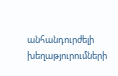անհանդուրժելի խեղաթյուրումների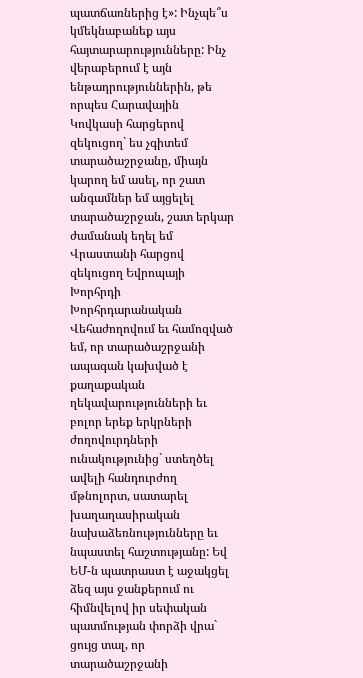պատճառներից է»: Ինչպե՞ս կմեկնաբանեք այս հայտարարությունները: Ինչ վերաբերում է այն ենթադրություններին, թե որպես Հարավային Կովկասի հարցերով զեկուցող` ես չգիտեմ տարածաշրջանը, միայն կարող եմ ասել, որ շատ անգամներ եմ այցելել տարածաշրջան, շատ երկար ժամանակ եղել եմ Վրաստանի հարցով զեկուցող Եվրոպայի Խորհրդի Խորհրդարանական Վեհաժողովում եւ համոզված եմ, որ տարածաշրջանի ապագան կախված է քաղաքական ղեկավարությունների եւ բոլոր երեք երկրների ժողովուրդների ունակությունից` ստեղծել ավելի հանդուրժող մթնոլորտ, սատարել խաղաղասիրական նախաձեռնությունները եւ նպաստել հաշտությանը: Եվ ԵՄ-ն պատրաստ է աջակցել ձեզ այս ջանքերում ու հիմնվելով իր սեփական պատմության փորձի վրա` ցույց տալ, որ տարածաշրջանի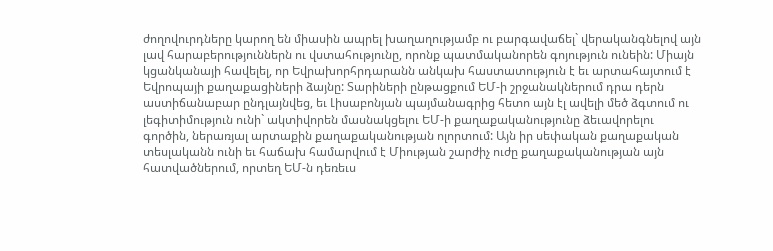ժողովուրդները կարող են միասին ապրել խաղաղությամբ ու բարգավաճել` վերականգնելով այն լավ հարաբերություններն ու վստահությունը, որոնք պատմականորեն գոյություն ունեին: Միայն կցանկանայի հավելել, որ Եվրախորհրդարանն անկախ հաստատություն է եւ արտահայտում է Եվրոպայի քաղաքացիների ձայնը: Տարիների ընթացքում ԵՄ-ի շրջանակներում դրա դերն աստիճանաբար ընդլայնվեց, եւ Լիսաբոնյան պայմանագրից հետո այն էլ ավելի մեծ ձգտում ու լեգիտիմություն ունի` ակտիվորեն մասնակցելու ԵՄ-ի քաղաքականությունը ձեւավորելու գործին, ներառյալ արտաքին քաղաքականության ոլորտում: Այն իր սեփական քաղաքական տեսլականն ունի եւ հաճախ համարվում է Միության շարժիչ ուժը քաղաքականության այն հատվածներում, որտեղ ԵՄ-ն դեռեւս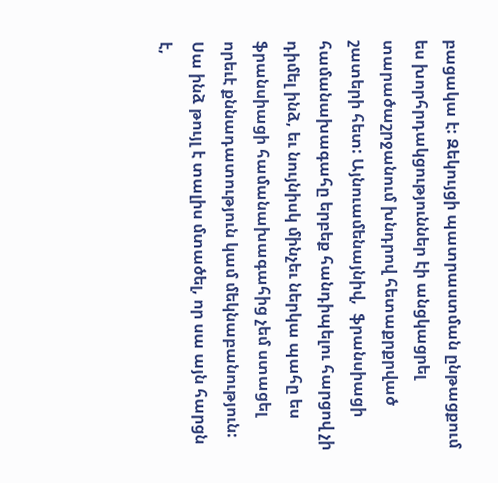բացակա է: Զեկույցի պատրաստման ընթացքում ես խորհրդակցություններ էի անցկացրել տարածաշրջանում խնդրով հետաքրքրված շատերի հետ: Այնուամենայնիվ,  ֆրանսիացի համանախագահը երբեք հանդիպելու հարցով չի դիմել ինձ, եւ նույնիսկ մինչեւ ներկա պահը ես ֆրանսիացի համանախագահից չեմ ստացել որեւէ քննադատություն կամ մեկնաբանություն: Սա ինձ թույլ է տալիս մտածել, որ սա այն հարցն է,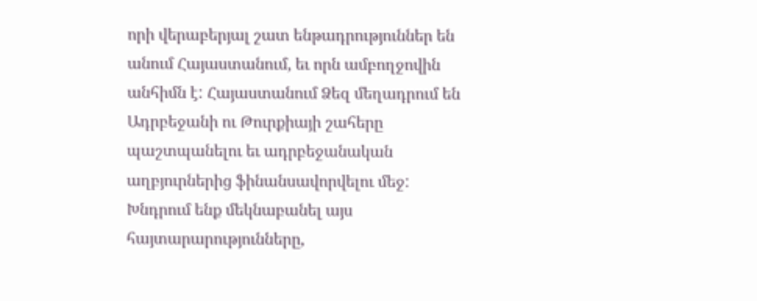որի վերաբերյալ շատ ենթադրություններ են անում Հայաստանում, եւ որն ամբողջովին անհիմն է: Հայաստանում Ձեզ մեղադրում են Ադրբեջանի ու Թուրքիայի շահերը պաշտպանելու եւ ադրբեջանական աղբյուրներից ֆինանսավորվելու մեջ: Խնդրում ենք մեկնաբանել այս հայտարարությունները,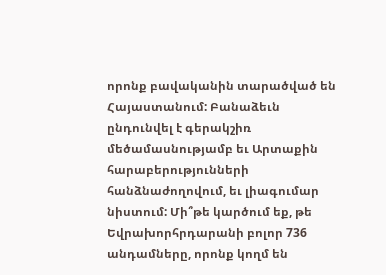որոնք բավականին տարածված են Հայաստանում: Բանաձեւն ընդունվել է գերակշիռ մեծամասնությամբ եւ Արտաքին հարաբերությունների հանձնաժողովում, եւ լիագումար նիստում: Մի՞թե կարծում եք, թե Եվրախորհրդարանի բոլոր 736 անդամները, որոնք կողմ են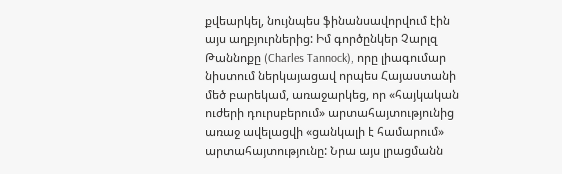քվեարկել, նույնպես ֆինանսավորվում էին այս աղբյուրներից: Իմ գործընկեր Չարլզ Թաննոքը (Charles Tannock), որը լիագումար նիստում ներկայացավ որպես Հայաստանի մեծ բարեկամ, առաջարկեց, որ «հայկական ուժերի դուրսբերում» արտահայտությունից առաջ ավելացվի «ցանկալի է համարում» արտահայտությունը: Նրա այս լրացմանն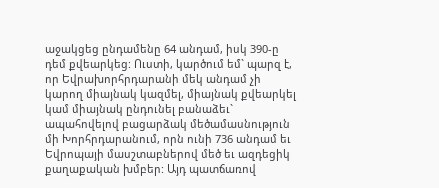աջակցեց ընդամենը 64 անդամ, իսկ 390-ը դեմ քվեարկեց: Ուստի, կարծում եմ` պարզ է, որ Եվրախորհրդարանի մեկ անդամ չի կարող միայնակ կազմել, միայնակ քվեարկել կամ միայնակ ընդունել բանաձեւ` ապահովելով բացարձակ մեծամասնություն մի Խորհրդարանում, որն ունի 736 անդամ եւ Եվրոպայի մասշտաբներով մեծ եւ ազդեցիկ քաղաքական խմբեր: Այդ պատճառով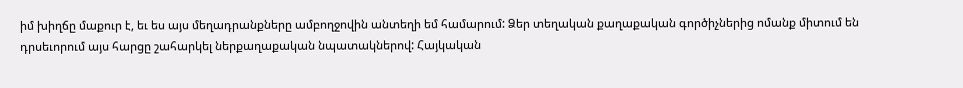իմ խիղճը մաքուր է, եւ ես այս մեղադրանքները ամբողջովին անտեղի եմ համարում: Ձեր տեղական քաղաքական գործիչներից ոմանք միտում են դրսեւորում այս հարցը շահարկել ներքաղաքական նպատակներով: Հայկական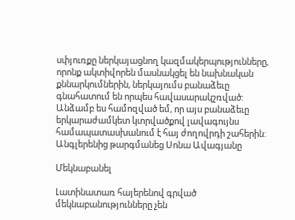սփյուռքը ներկայացնող կազմակերպությունները, որոնք ակտիվորեն մասնակցել են նախնական քննարկումներին, ներկայումս բանաձեւը գնահատում են որպես հավասարակշռված: Անձամբ ես համոզված եմ, որ այս բանաձեւը երկարաժամկետ կտրվածքով լավագույնս համապատասխանում է հայ ժողովրդի շահերին: Անգլերենից թարգմանեց Սոնա Ավագյանը

Մեկնաբանել

Լատինատառ հայերենով գրված մեկնաբանությունները չեն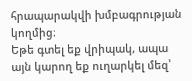հրապարակվի խմբագրության կողմից։
Եթե գտել եք վրիպակ, ապա այն կարող եք ուղարկել մեզ՝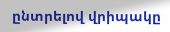ընտրելով վրիպակը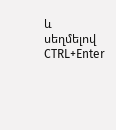և սեղմելով CTRL+Enter